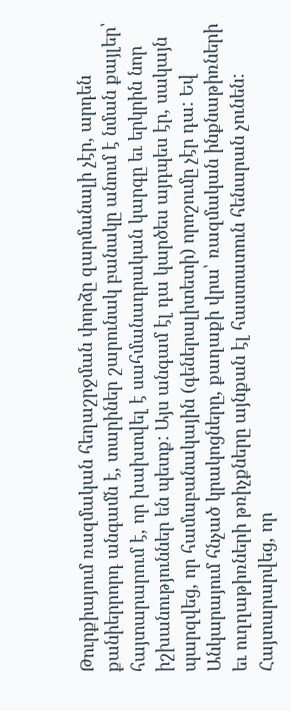Թուրքիայում ռազմական հեղաշրջման փորձը զարմանալի չէր, արդեն քանիերրորդ անգամն է, տարիներ շարունակ բանակը անում է նման քայլեր՝ հայտարարում է, որ խախտվել է սահմանադրական կարգը եւ երկրին նոր իշխանություններ են պետք: Այս անգամ էլ դա կարծես այդպես էր, սակայն պարզվեց, որ համաբանակային (գեներալիտետի) որոշումը չէր դա: Եվ Անկարայում հնչած կրակոցները, քաղաքի վրա՝ ռազմական ինքնաթիռների եւ ուղղաթիռների թռիչքները այնքան էլ հաստատուն հենարան չունեն:
Հայտարարվեց, որ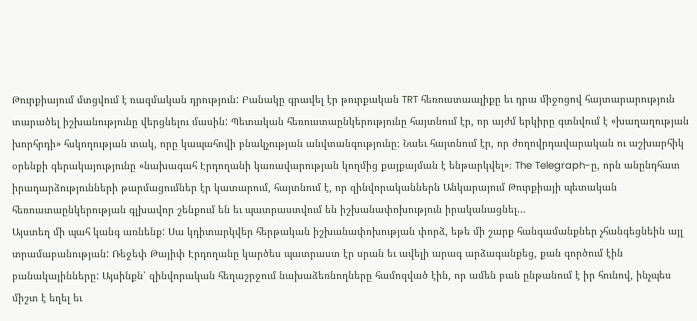Թուրքիայում մտցվում է ռազմական դրություն: Բանակը գրավել էր թուրքական TRT հեռուստաալիքը եւ դրա միջոցով հայտարարություն տարածել իշխանությունը վերցնելու մասին: Պետական հեռուստաընկերությունը հայտնում էր, որ այժմ երկիրը գտնվում է «խաղաղության խորհրդի» հսկողության տակ, որը կապահովի բնակչության անվտանգությունը։ Նաեւ հայտնում էր, որ ժողովրդավարական ու աշխարհիկ օրենքի գերակայությունը «նախագահ Էրդողանի կառավարության կողմից քայքայման է ենթարկվել»։ The Telegraph-ը, որն անընդհատ իրադարձությունների թարմացումներ էր կատարում, հայտնում է, որ զինվորականներն Անկարայում Թուրքիայի պետական հեռուստաընկերության գլխավոր շենքում են եւ պատրաստվում են իշխանափոխություն իրականացնել…
Այստեղ մի պահ կանգ առնենք: Սա կդիտարկվեր հերթական իշխանափոխության փորձ, եթե մի շարք հանգամանքներ չհանգեցնեին այլ տրամաբանության: Ռեջեփ Թայիփ Էրդողանը կարծես պատրաստ էր սրան եւ ավելի արագ արձագանքեց, քան գործում էին բանակայինները: Այսինքն՝ զինվորական հեղաշրջում նախաձեռնողները համոզված էին, որ ամեն բան ընթանում է իր հունով, ինչպես միշտ է եղել եւ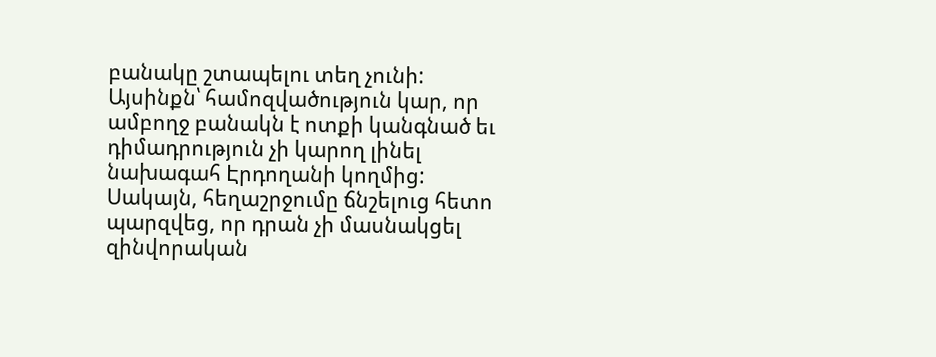բանակը շտապելու տեղ չունի:
Այսինքն՝ համոզվածություն կար, որ ամբողջ բանակն է ոտքի կանգնած եւ դիմադրություն չի կարող լինել նախագահ Էրդողանի կողմից: Սակայն, հեղաշրջումը ճնշելուց հետո պարզվեց, որ դրան չի մասնակցել զինվորական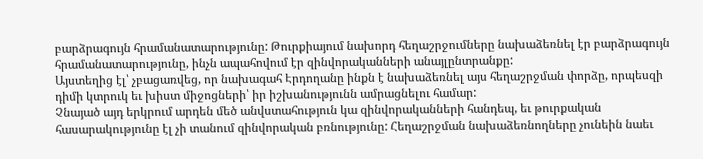բարձրագույն հրամանատարությունը: Թուրքիայում նախորդ հեղաշրջումները նախաձեռնել էր բարձրագույն հրամանատարությունը, ինչն ապահովում էր զինվորականների անայլընտրանքը:
Այստեղից էլ՝ չբացառվեց, որ նախագահ Էրդողանը ինքն է նախաձեռնել այս հեղաշրջման փորձը, որպեսզի դիմի կտրուկ եւ խիստ միջոցների՝ իր իշխանությունն ամրացնելու համար:
Չնայած այդ երկրում արդեն մեծ անվստահություն կա զինվորականների հանդեպ, եւ թուրքական հասարակությունը էլ չի տանում զինվորական բռնությունը: Հեղաշրջման նախաձեռնողները չունեին նաեւ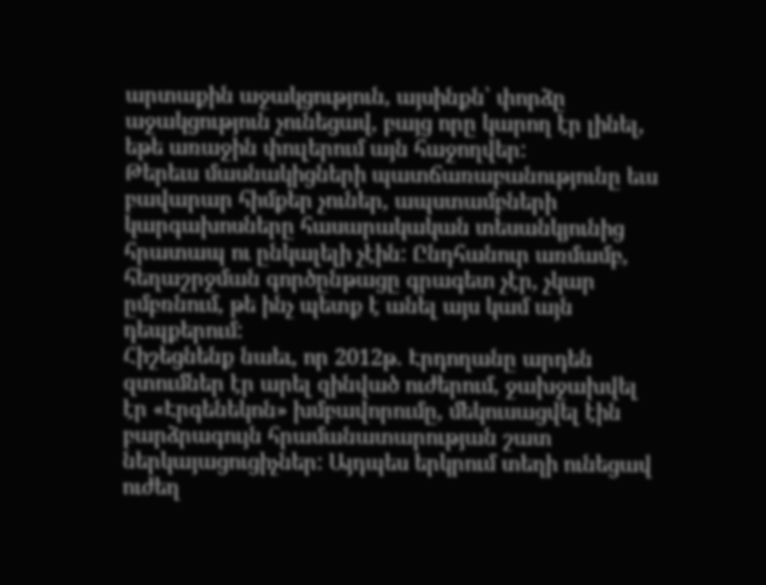արտաքին աջակցություն, այսինքն՝ փորձը աջակցություն չունեցավ, բայց որը կարող էր լինել, եթե առաջին փուլերում այն հաջողվեր:
Թերեւս մասնակիցների պատճառաբանությունը եւս բավարար հիմքեր չուներ, ապստամբների կարգախոսները հասարակական տեսանկյունից հրատապ ու ընկալելի չէին: Ընդհանուր առմամբ, հեղաշրջման գործընթացը գրագետ չէր, չկար ըմբռնում, թե ինչ պետք է անել այս կամ այն դեպքերում:
Հիշեցնենք նաեւ, որ 2012թ. Էրդողանը արդեն զտումներ էր արել զինված ուժերում, ջախջախվել էր «Էրգենեկոն» խմբավորումը, մեկուսացվել էին բարձրագույն հրամանատարության շատ ներկայացուցիչներ: Այդպես երկրում տեղի ունեցավ ուժեղ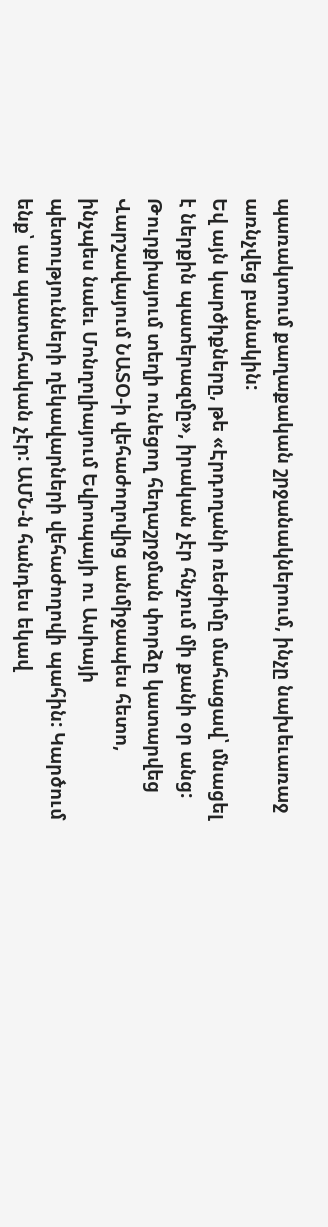պառակտում քաղաքական շրջանակներում, ինչը նախեւառաջ առնչվեց բանակին:
Եվ այն կարծիքները, թե «Էրդողանի ռեժիմը մահացավ՝ մնացել է ներքին պատերազմը», իրական չէր հնչում մի քանի օր անց: Թուրքիայում տեղի ունեցող հեղաշրջման փորձը կատարվեց Վարշավայում ՆԱՏՕ-ի վեհաժողովից անմիջապես հետո, ինչպես նաեւ Մոնղոլիայում Եվրոպայի ու Ասիայի պետությունների ղեկավարների վեհաժողովի պահին: Կարծում ենք՝ սա պատահական չէր: ԱՄՆ-ն հանդես եկավ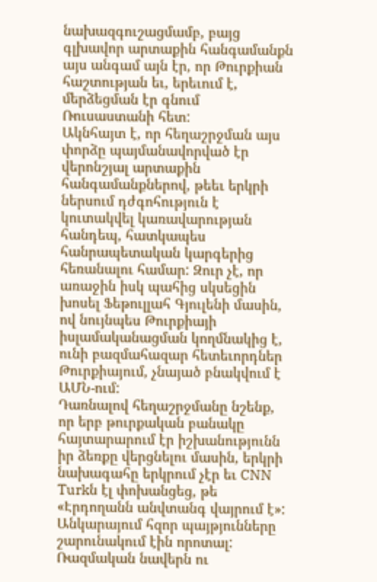նախազգուշացմամբ, բայց գլխավոր արտաքին հանգամանքն այս անգամ այն էր, որ Թուրքիան հաշտության եւ, երեւում է, մերձեցման էր գնում Ռուսաստանի հետ:
Ակնհայտ է, որ հեղաշրջման այս փորձը պայմանավորված էր վերոնշյալ արտաքին հանգամանքներով, թեեւ երկրի ներսում դժգոհություն է կուտակվել կառավարության հանդեպ, հատկապես հանրապետական կարգերից հեռանալու համար: Զուր չէ, որ առաջին իսկ պահից սկսեցին խոսել Ֆեթուլլահ Գյուլենի մասին, ով նույնպես Թուրքիայի իսլամականացման կողմնակից է, ունի բազմահազար հետեւորդներ Թուրքիայում, չնայած բնակվում է ԱՄՆ-ում:
Դառնալով հեղաշրջմանը նշենք, որ երբ թուրքական բանակը հայտարարում էր իշխանությունն իր ձեռքը վերցնելու մասին, երկրի նախագահը երկրում չէր եւ CNN Turkն էլ փոխանցեց, թե «Էրդողանն անվտանգ վայրում է»: Անկարայում հզոր պայթյունները շարունակում էին որոտալ: Ռազմական նավերն ու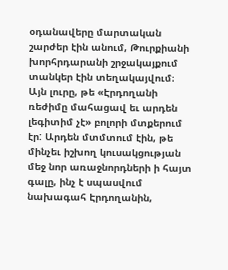օդանավերը մարտական շարժեր էին անում, Թուրքիանի խորհրդարանի շրջակայքում տանկեր էին տեղակայվում։ Այն լուրը, թե «Էրդողանի ռեժիմը մահացավ եւ արդեն լեգիտիմ չէ» բոլորի մտքերում էր: Արդեն մտմտում էին, թե մինչեւ իշխող կուսակցության մեջ նոր առաջնորդների ի հայտ գալը, ինչ է սպասվում նախագահ Էրդողանին,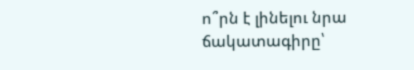ո՞րն է լինելու նրա ճակատագիրը՝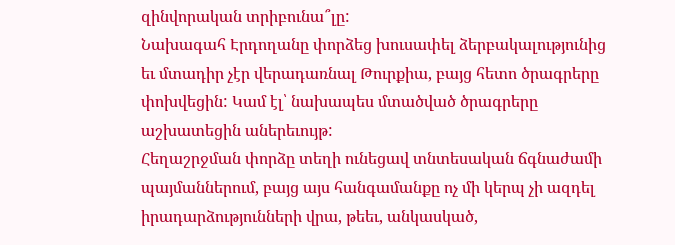զինվորական տրիբունա՞լը:
Նախագահ Էրդողանը փորձեց խուսափել ձերբակալությունից եւ մտադիր չէր վերադառնալ Թուրքիա, բայց հետո ծրագրերը փոխվեցին: Կամ էլ՝ նախապես մտածված ծրագրերը աշխատեցին աներեւույթ:
Հեղաշրջման փորձը տեղի ունեցավ տնտեսական ճգնաժամի պայմաններում, բայց այս հանգամանքը ոչ մի կերպ չի ազդել իրադարձությունների վրա, թեեւ, անկասկած,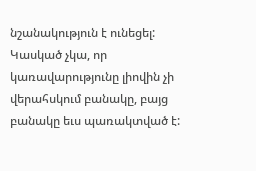նշանակություն է ունեցել: Կասկած չկա, որ կառավարությունը լիովին չի վերահսկում բանակը, բայց բանակը եւս պառակտված է: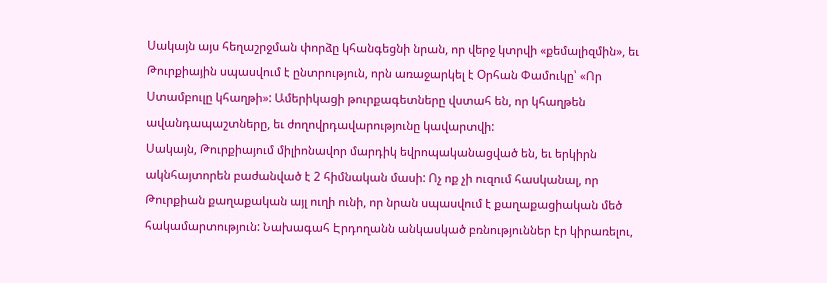Սակայն այս հեղաշրջման փորձը կհանգեցնի նրան, որ վերջ կտրվի «քեմալիզմին», եւ Թուրքիային սպասվում է ընտրություն, որն առաջարկել է Օրհան Փամուկը՝ «Որ Ստամբուլը կհաղթի»: Ամերիկացի թուրքագետները վստահ են, որ կհաղթեն ավանդապաշտները, եւ ժողովրդավարությունը կավարտվի:
Սակայն, Թուրքիայում միլիոնավոր մարդիկ եվրոպականացված են, եւ երկիրն ակնհայտորեն բաժանված է 2 հիմնական մասի: Ոչ ոք չի ուզում հասկանալ, որ Թուրքիան քաղաքական այլ ուղի ունի, որ նրան սպասվում է քաղաքացիական մեծ հակամարտություն: Նախագահ Էրդողանն անկասկած բռնություններ էր կիրառելու,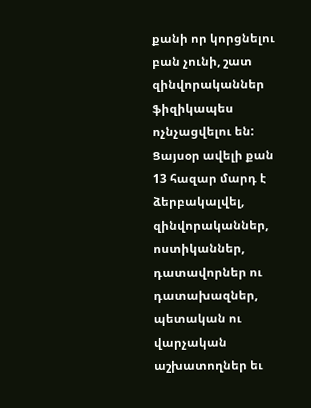քանի որ կորցնելու բան չունի, շատ զինվորականներ ֆիզիկապես ոչնչացվելու են: Ցայսօր ավելի քան 13 հազար մարդ է ձերբակալվել, զինվորականներ, ոստիկաններ, դատավորներ ու դատախազներ, պետական ու վարչական աշխատողներ եւ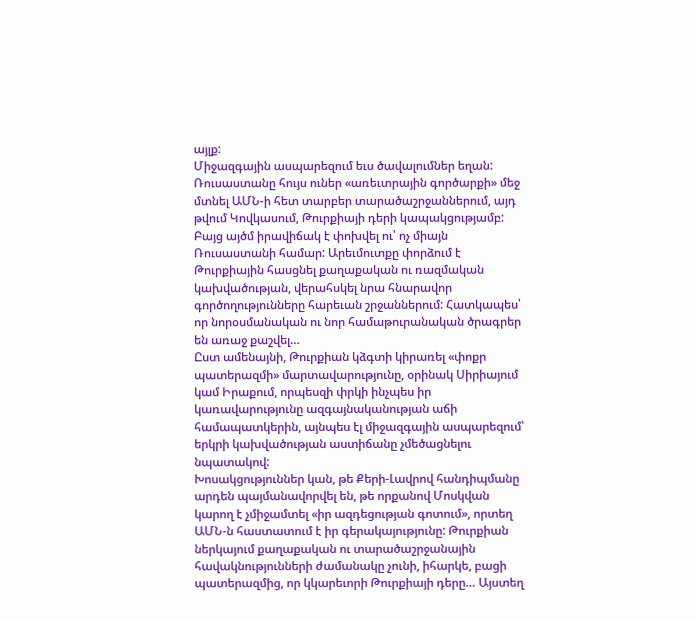այլք:
Միջազգային ասպարեզում եւս ծավալումներ եղան: Ռուսաստանը հույս ուներ «առեւտրային գործարքի» մեջ մտնել ԱՄՆ-ի հետ տարբեր տարածաշրջաններում, այդ թվում Կովկասում, Թուրքիայի դերի կապակցությամբ: Բայց այծմ իրավիճակ է փոխվել ու՝ ոչ միայն Ռուսաստանի համար: Արեւմուտքը փորձում է Թուրքիային հասցնել քաղաքական ու ռազմական կախվածության, վերահսկել նրա հնարավոր գործողությունները հարեւան շրջաններում: Հատկապես՝ որ նորօսմանական ու նոր համաթուրանական ծրագրեր են առաջ քաշվել…
Ըստ ամենայնի, Թուրքիան կձգտի կիրառել «փոքր պատերազմի» մարտավարությունը, օրինակ Սիրիայում կամ Իրաքում, որպեսզի փրկի ինչպես իր կառավարությունը ազգայնականության աճի համապատկերին, այնպես էլ միջազգային ասպարեզում՝ երկրի կախվածության աստիճանը չմեծացնելու նպատակով:
Խոսակցություններ կան, թե Քերի-Լավրով հանդիպմանը արդեն պայմանավորվել են, թե որքանով Մոսկվան կարող է չմիջամտել «իր ազդեցության գոտում», որտեղ ԱՄՆ-ն հաստատում է իր գերակայությունը: Թուրքիան ներկայում քաղաքական ու տարածաշրջանային հավակնությունների ժամանակը չունի, իհարկե, բացի պատերազմից, որ կկարեւորի Թուրքիայի դերը… Այստեղ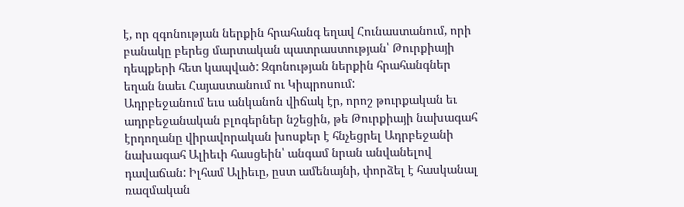է, որ զգոնության ներքին հրահանգ եղավ Հունաստանում, որի բանակը բերեց մարտական պատրաստության՝ Թուրքիայի դեպքերի հետ կապված: Զգոնության ներքին հրահանգներ եղան նաեւ Հայաստանում ու Կիպրոսում:
Ադրբեջանում եւս անկանոն վիճակ էր, որոշ թուրքական եւ ադրբեջանական բլոգերներ նշեցին, թե Թուրքիայի նախագահ էրդողանը վիրավորական խոսքեր է հնչեցրել Ադրբեջանի նախագահ Ալիեւի հասցեին՝ անգամ նրան անվանելով դավաճան: Իլհամ Ալիեւը, ըստ ամենայնի, փորձել է հասկանալ ռազմական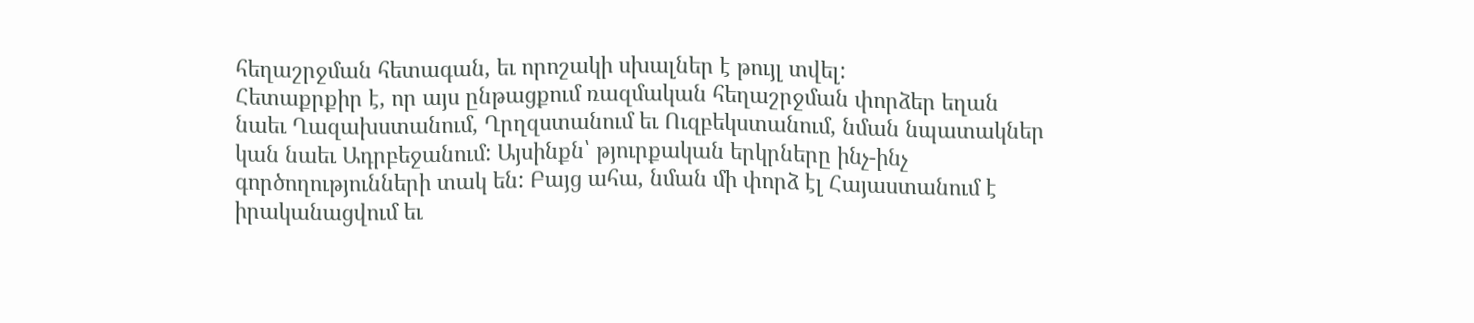հեղաշրջման հետագան, եւ որոշակի սխալներ է թույլ տվել:
Հետաքրքիր է, որ այս ընթացքում ռազմական հեղաշրջման փորձեր եղան նաեւ Ղազախստանում, Ղրղզստանում եւ Ուզբեկստանում, նման նպատակներ կան նաեւ Ադրբեջանում: Այսինքն՝ թյուրքական երկրները ինչ-ինչ գործողությունների տակ են: Բայց ահա, նման մի փորձ էլ Հայաստանում է իրականացվում եւ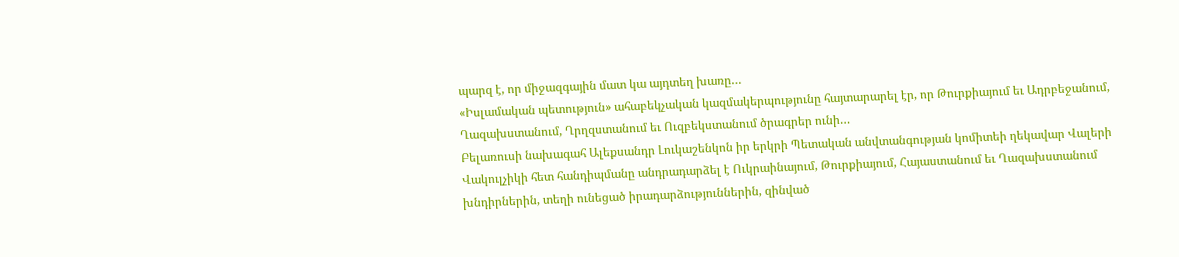պարզ է, որ միջազգային մատ կա այդտեղ խառը…
«Իսլամական պետություն» ահաբեկչական կազմակերպությունը հայտարարել էր, որ Թուրքիայում եւ Ադրբեջանում, Ղազախստանում, Ղրղզստանում եւ Ուզբեկստանում ծրագրեր ունի…
Բելառուսի նախագահ Ալեքսանդր Լուկաշենկոն իր երկրի Պետական անվտանգության կոմիտեի ղեկավար Վալերի Վակուլչիկի հետ հանդիպմանը անդրադարձել է Ուկրաինայում, Թուրքիայում, Հայաստանում եւ Ղազախստանում խնդիրներին, տեղի ունեցած իրադարձություններին, զինված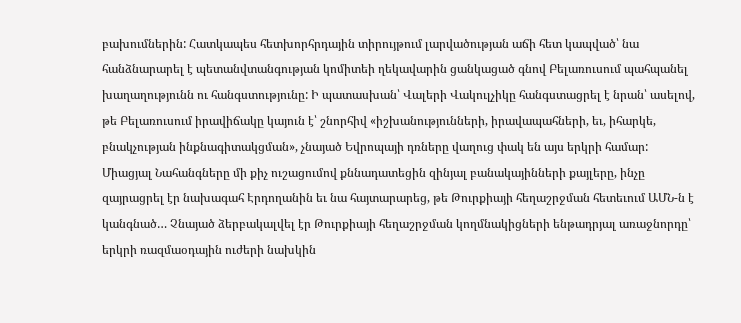բախումներին: Հատկապես հետխորհրդային տիրույթում լարվածության աճի հետ կապված՝ նա հանձնարարել է պետանվտանգության կոմիտեի ղեկավարին ցանկացած գնով Բելառուսում պահպանել խաղաղությունն ու հանգստությունը: Ի պատասխան՝ Վալերի Վակուլչիկը հանգստացրել է նրան՝ ասելով, թե Բելառուսում իրավիճակը կայուն է՝ շնորհիվ «իշխանությունների, իրավապահների, եւ, իհարկե, բնակչության ինքնագիտակցման», չնայած Եվրոպայի դռները վաղուց փակ են այս երկրի համար:
Միացյալ Նահանգները մի քիչ ուշացումով քննադատեցին զինյալ բանակայինների քայլերը, ինչը զայրացրել էր նախագահ Էրդողանին եւ նա հայտարարեց, թե Թուրքիայի հեղաշրջման հետեւում ԱՄՆ-ն է կանգնած… Չնայած ձերբակալվել էր Թուրքիայի հեղաշրջման կողմնակիցների ենթադրյալ առաջնորդը՝ երկրի ռազմաօդային ուժերի նախկին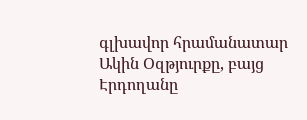գլխավոր հրամանատար Ակին Օզթյուրքը, բայց Էրդողանը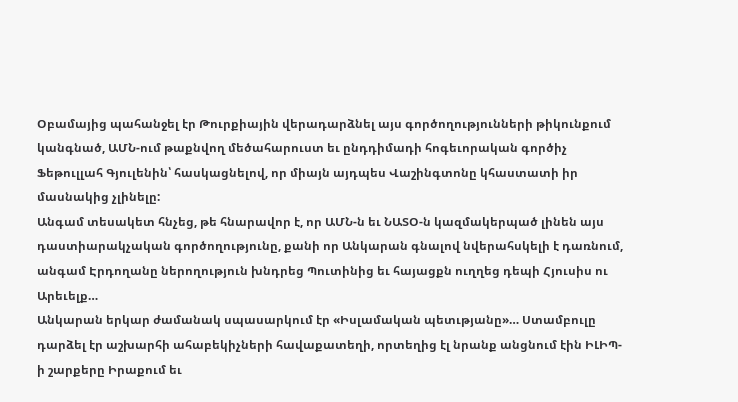Օբամայից պահանջել էր Թուրքիային վերադարձնել այս գործողությունների թիկունքում կանգնած, ԱՄՆ-ում թաքնվող մեծահարուստ եւ ընդդիմադի հոգեւորական գործիչ Ֆեթուլլահ Գյուլենին՝ հասկացնելով, որ միայն այդպես Վաշինգտոնը կհաստատի իր մասնակից չլինելը:
Անգամ տեսակետ հնչեց, թե հնարավոր է, որ ԱՄՆ-ն եւ ՆԱՏՕ-ն կազմակերպած լինեն այս դաստիարակչական գործողությունը, քանի որ Անկարան գնալով նվերահսկելի է դառնում, անգամ Էրդողանը ներողություն խնդրեց Պուտինից եւ հայացքն ուղղեց դեպի Հյուսիս ու Արեւելք…
Անկարան երկար ժամանակ սպասարկում էր «Իսլամական պետւթյանը»… Ստամբուլը դարձել էր աշխարհի ահաբեկիչների հավաքատեղի, որտեղից էլ նրանք անցնում էին ԻԼԻՊ-ի շարքերը Իրաքում եւ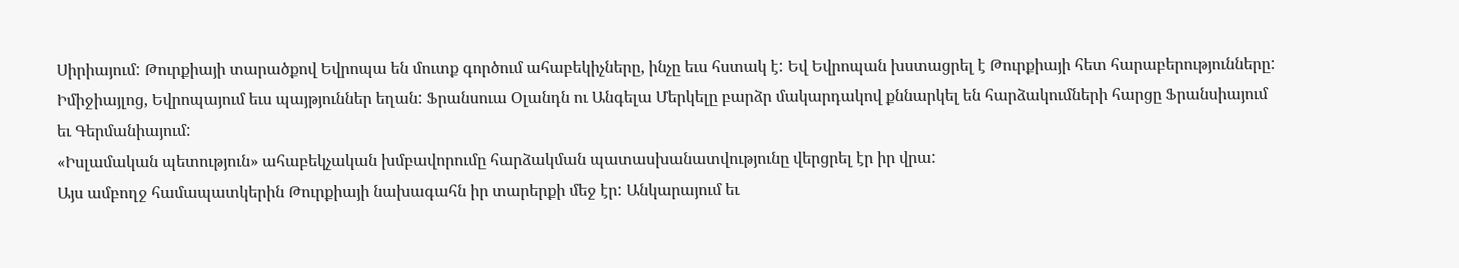Սիրիայում: Թուրքիայի տարածքով Եվրոպա են մուտք գործում ահաբեկիչները, ինչը եւս հստակ է: Եվ Եվրոպան խստացրել է Թուրքիայի հետ հարաբերությունները:
Իմիջիայլոց, Եվրոպայում եւս պայթյուններ եղան: Ֆրանսուա Օլանդն ու Անգելա Մերկելը բարձր մակարդակով քննարկել են հարձակումների հարցը Ֆրանսիայում եւ Գերմանիայում:
«Իսլամական պետություն» ահաբեկչական խմբավորումը հարձակման պատասխանատվությունը վերցրել էր իր վրա:
Այս ամբողջ համապատկերին Թուրքիայի նախագահն իր տարերքի մեջ էր: Անկարայում եւ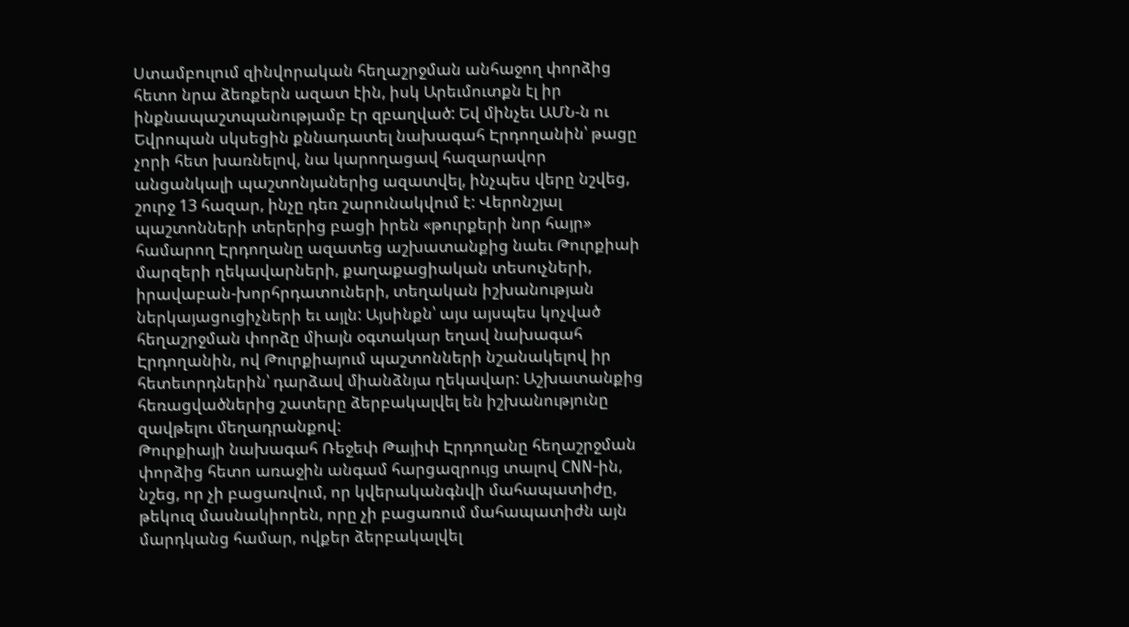Ստամբուլում զինվորական հեղաշրջման անհաջող փորձից հետո նրա ձեռքերն ազատ էին, իսկ Արեւմուտքն էլ իր ինքնապաշտպանությամբ էր զբաղված: Եվ մինչեւ ԱՄՆ-ն ու Եվրոպան սկսեցին քննադատել նախագահ Էրդողանին՝ թացը չորի հետ խառնելով, նա կարողացավ հազարավոր անցանկալի պաշտոնյաներից ազատվել, ինչպես վերը նշվեց, շուրջ 13 հազար, ինչը դեռ շարունակվում է: Վերոնշյալ պաշտոնների տերերից բացի իրեն «թուրքերի նոր հայր» համարող Էրդողանը ազատեց աշխատանքից նաեւ Թուրքիաի մարզերի ղեկավարների, քաղաքացիական տեսուչների, իրավաբան-խորհրդատուների, տեղական իշխանության ներկայացուցիչների եւ այլն: Այսինքն՝ այս այսպես կոչված հեղաշրջման փորձը միայն օգտակար եղավ նախագահ Էրդողանին, ով Թուրքիայում պաշտոնների նշանակելով իր հետեւորդներին՝ դարձավ միանձնյա ղեկավար: Աշխատանքից հեռացվածներից շատերը ձերբակալվել են իշխանությունը զավթելու մեղադրանքով:
Թուրքիայի նախագահ Ռեջեփ Թայիփ Էրդողանը հեղաշրջման փորձից հետո առաջին անգամ հարցազրույց տալով CNN-ին, նշեց, որ չի բացառվում, որ կվերականգնվի մահապատիժը, թեկուզ մասնակիորեն, որը չի բացառում մահապատիժն այն մարդկանց համար, ովքեր ձերբակալվել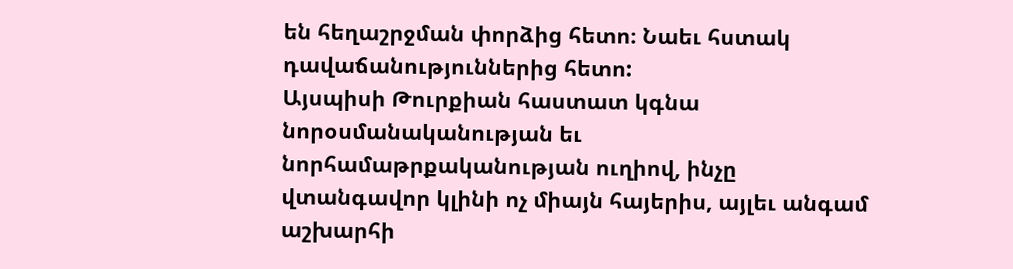են հեղաշրջման փորձից հետո։ Նաեւ հստակ դավաճանություններից հետո:
Այսպիսի Թուրքիան հաստատ կգնա նորօսմանականության եւ նորհամաթրքականության ուղիով, ինչը վտանգավոր կլինի ոչ միայն հայերիս, այլեւ անգամ աշխարհի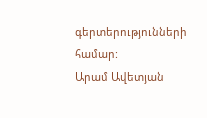գերտերությունների համար:
Արամ Ավետյան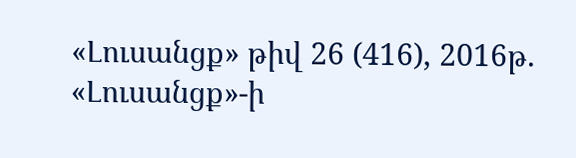«Լուսանցք» թիվ 26 (416), 2016թ.
«Լուսանցք»-ի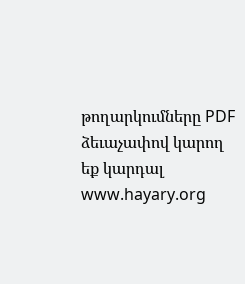թողարկումները PDF ձեւաչափով կարող եք կարդալ www.hayary.org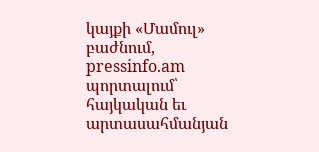կայքի «Մամուլ» բաժնում, pressinfo.am պորտալում՝ հայկական եւ արտասահմանյան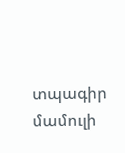տպագիր մամուլի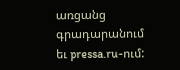առցանց գրադարանում եւ pressa.ru-ում: